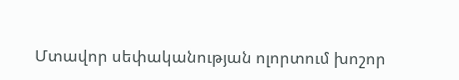Մտավոր սեփականության ոլորտում խոշոր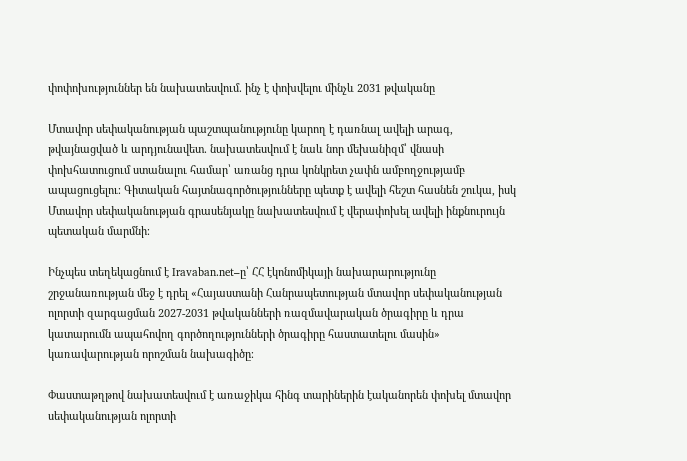փոփոխություններ են նախատեսվում․ ինչ է փոխվելու մինչև 2031 թվականը

Մտավոր սեփականության պաշտպանությունը կարող է դառնալ ավելի արագ, թվայնացված և արդյունավետ․ նախատեսվում է նաև նոր մեխանիզմ՝ վնասի փոխհատուցում ստանալու համար՝ առանց դրա կոնկրետ չափն ամբողջությամբ ապացուցելու։ Գիտական հայտնագործությունները պետք է ավելի հեշտ հասնեն շուկա, իսկ Մտավոր սեփականության գրասենյակը նախատեսվում է վերափոխել ավելի ինքնուրույն պետական մարմնի։

Ինչպես տեղեկացնում է Iravaban.net–ը՝ ՀՀ էկոնոմիկայի նախարարությունը շրջանառության մեջ է դրել «Հայաստանի Հանրապետության մտավոր սեփականության ոլորտի զարգացման 2027-2031 թվականների ռազմավարական ծրագիրը և դրա կատարումն ապահովող գործողությունների ծրագիրը հաստատելու մասին» կառավարության որոշման նախագիծը։

Փաստաթղթով նախատեսվում է առաջիկա հինգ տարիներին էականորեն փոխել մտավոր սեփականության ոլորտի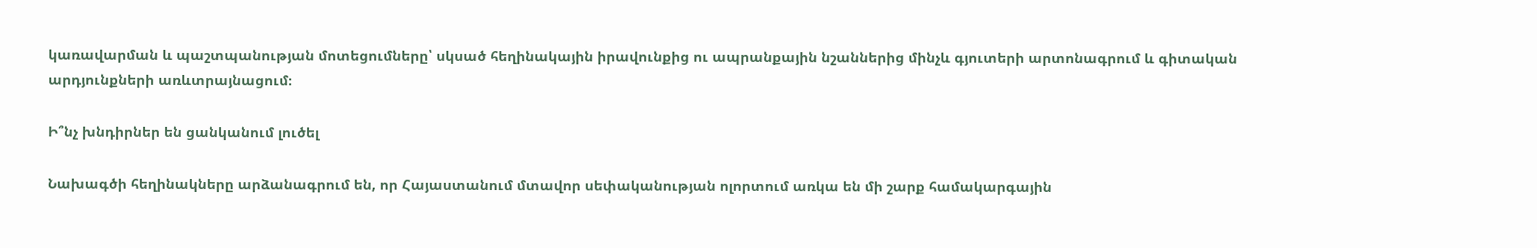կառավարման և պաշտպանության մոտեցումները՝ սկսած հեղինակային իրավունքից ու ապրանքային նշաններից մինչև գյուտերի արտոնագրում և գիտական արդյունքների առևտրայնացում։

Ի՞նչ խնդիրներ են ցանկանում լուծել

Նախագծի հեղինակները արձանագրում են, որ Հայաստանում մտավոր սեփականության ոլորտում առկա են մի շարք համակարգային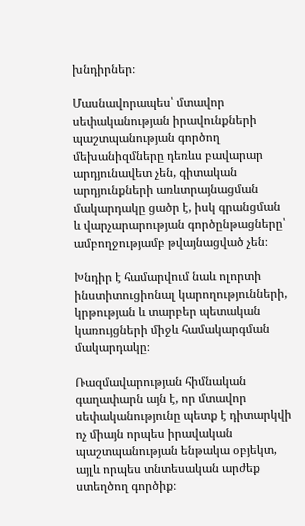խնդիրներ։

Մասնավորապես՝ մտավոր սեփականության իրավունքների պաշտպանության գործող մեխանիզմները դեռևս բավարար արդյունավետ չեն, գիտական արդյունքների առևտրայնացման մակարդակը ցածր է, իսկ գրանցման և վարչարարության գործընթացները՝ ամբողջությամբ թվայնացված չեն։

Խնդիր է համարվում նաև ոլորտի ինստիտուցիոնալ կարողությունների, կրթության և տարբեր պետական կառույցների միջև համակարգման մակարդակը։

Ռազմավարության հիմնական գաղափարն այն է, որ մտավոր սեփականությունը պետք է դիտարկվի ոչ միայն որպես իրավական պաշտպանության ենթակա օբյեկտ, այլև որպես տնտեսական արժեք ստեղծող գործիք։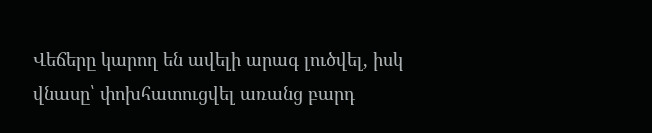Վեճերը կարող են ավելի արագ լուծվել, իսկ վնասը՝ փոխհատուցվել առանց բարդ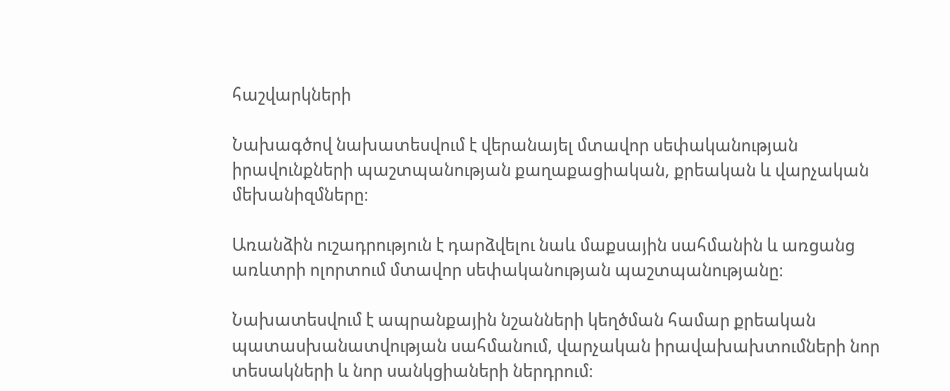հաշվարկների

Նախագծով նախատեսվում է վերանայել մտավոր սեփականության իրավունքների պաշտպանության քաղաքացիական, քրեական և վարչական մեխանիզմները։

Առանձին ուշադրություն է դարձվելու նաև մաքսային սահմանին և առցանց առևտրի ոլորտում մտավոր սեփականության պաշտպանությանը։

Նախատեսվում է ապրանքային նշանների կեղծման համար քրեական պատասխանատվության սահմանում, վարչական իրավախախտումների նոր տեսակների և նոր սանկցիաների ներդրում։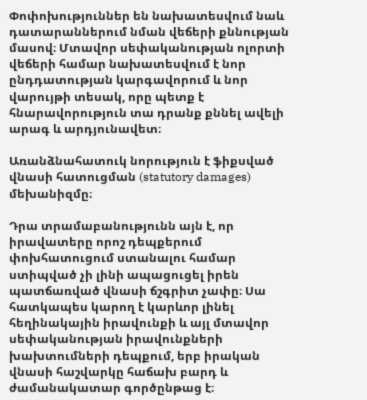Փոփոխություններ են նախատեսվում նաև դատարաններում նման վեճերի քննության մասով։ Մտավոր սեփականության ոլորտի վեճերի համար նախատեսվում է նոր ընդդատության կարգավորում և նոր վարույթի տեսակ, որը պետք է հնարավորություն տա դրանք քննել ավելի արագ և արդյունավետ։

Առանձնահատուկ նորություն է ֆիքսված վնասի հատուցման (statutory damages) մեխանիզմը։

Դրա տրամաբանությունն այն է, որ իրավատերը որոշ դեպքերում փոխհատուցում ստանալու համար ստիպված չի լինի ապացուցել իրեն պատճառված վնասի ճշգրիտ չափը։ Սա հատկապես կարող է կարևոր լինել հեղինակային իրավունքի և այլ մտավոր սեփականության իրավունքների խախտումների դեպքում, երբ իրական վնասի հաշվարկը հաճախ բարդ և ժամանակատար գործընթաց է։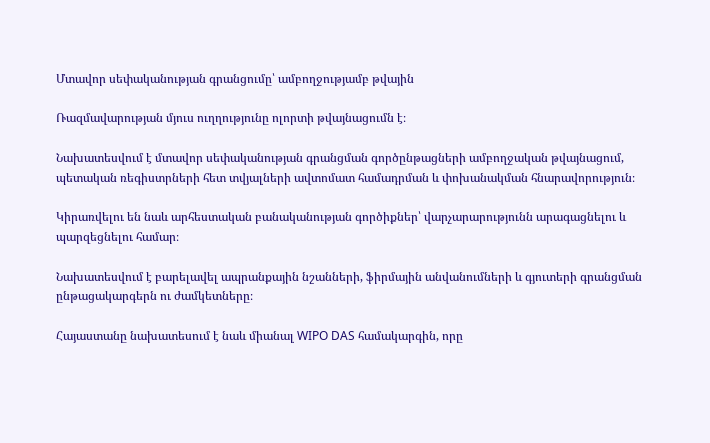Մտավոր սեփականության գրանցումը՝ ամբողջությամբ թվային

Ռազմավարության մյուս ուղղությունը ոլորտի թվայնացումն է։

Նախատեսվում է մտավոր սեփականության գրանցման գործընթացների ամբողջական թվայնացում, պետական ռեգիստրների հետ տվյալների ավտոմատ համադրման և փոխանակման հնարավորություն։

Կիրառվելու են նաև արհեստական բանականության գործիքներ՝ վարչարարությունն արագացնելու և պարզեցնելու համար։

Նախատեսվում է բարելավել ապրանքային նշանների, ֆիրմային անվանումների և գյուտերի գրանցման ընթացակարգերն ու ժամկետները։

Հայաստանը նախատեսում է նաև միանալ WIPO DAS համակարգին, որը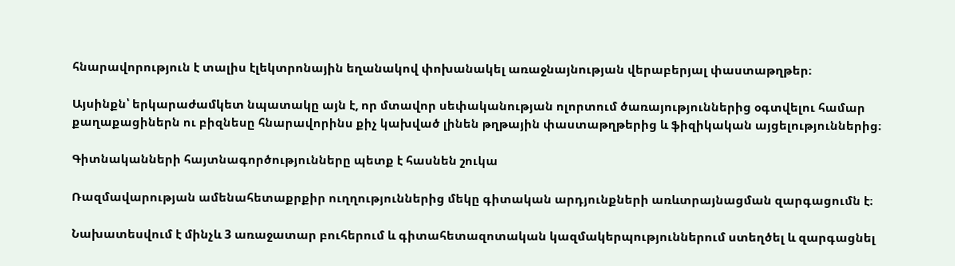հնարավորություն է տալիս էլեկտրոնային եղանակով փոխանակել առաջնայնության վերաբերյալ փաստաթղթեր։

Այսինքն՝ երկարաժամկետ նպատակը այն է, որ մտավոր սեփականության ոլորտում ծառայություններից օգտվելու համար քաղաքացիներն ու բիզնեսը հնարավորինս քիչ կախված լինեն թղթային փաստաթղթերից և ֆիզիկական այցելություններից։

Գիտնականների հայտնագործությունները պետք է հասնեն շուկա

Ռազմավարության ամենահետաքրքիր ուղղություններից մեկը գիտական արդյունքների առևտրայնացման զարգացումն է։

Նախատեսվում է մինչև 3 առաջատար բուհերում և գիտահետազոտական կազմակերպություններում ստեղծել և զարգացնել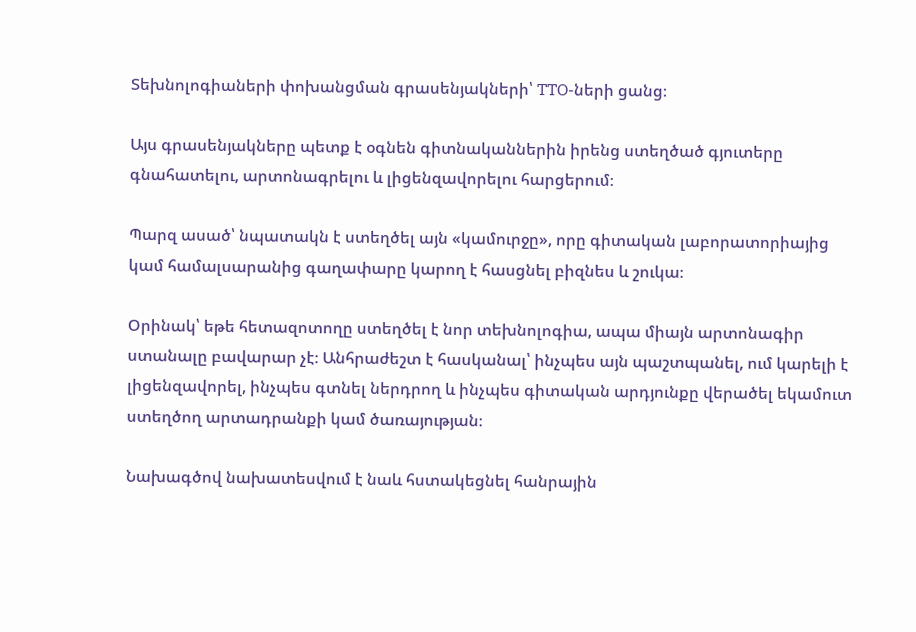Տեխնոլոգիաների փոխանցման գրասենյակների՝ TTO-ների ցանց։

Այս գրասենյակները պետք է օգնեն գիտնականներին իրենց ստեղծած գյուտերը գնահատելու, արտոնագրելու և լիցենզավորելու հարցերում։

Պարզ ասած՝ նպատակն է ստեղծել այն «կամուրջը», որը գիտական լաբորատորիայից կամ համալսարանից գաղափարը կարող է հասցնել բիզնես և շուկա։

Օրինակ՝ եթե հետազոտողը ստեղծել է նոր տեխնոլոգիա, ապա միայն արտոնագիր ստանալը բավարար չէ։ Անհրաժեշտ է հասկանալ՝ ինչպես այն պաշտպանել, ում կարելի է լիցենզավորել, ինչպես գտնել ներդրող և ինչպես գիտական արդյունքը վերածել եկամուտ ստեղծող արտադրանքի կամ ծառայության։

Նախագծով նախատեսվում է նաև հստակեցնել հանրային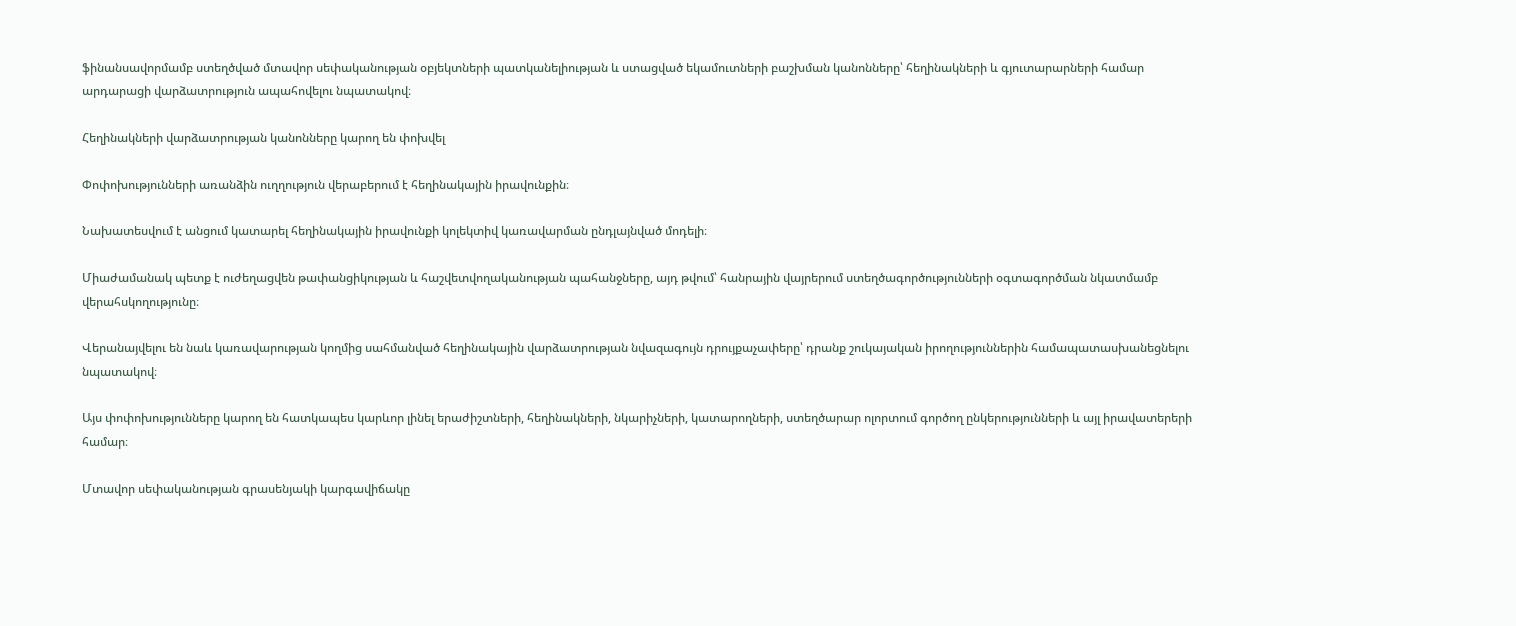ֆինանսավորմամբ ստեղծված մտավոր սեփականության օբյեկտների պատկանելիության և ստացված եկամուտների բաշխման կանոնները՝ հեղինակների և գյուտարարների համար արդարացի վարձատրություն ապահովելու նպատակով։

Հեղինակների վարձատրության կանոնները կարող են փոխվել

Փոփոխությունների առանձին ուղղություն վերաբերում է հեղինակային իրավունքին։

Նախատեսվում է անցում կատարել հեղինակային իրավունքի կոլեկտիվ կառավարման ընդլայնված մոդելի։

Միաժամանակ պետք է ուժեղացվեն թափանցիկության և հաշվետվողականության պահանջները, այդ թվում՝ հանրային վայրերում ստեղծագործությունների օգտագործման նկատմամբ վերահսկողությունը։

Վերանայվելու են նաև կառավարության կողմից սահմանված հեղինակային վարձատրության նվազագույն դրույքաչափերը՝ դրանք շուկայական իրողություններին համապատասխանեցնելու նպատակով։

Այս փոփոխությունները կարող են հատկապես կարևոր լինել երաժիշտների, հեղինակների, նկարիչների, կատարողների, ստեղծարար ոլորտում գործող ընկերությունների և այլ իրավատերերի համար։

Մտավոր սեփականության գրասենյակի կարգավիճակը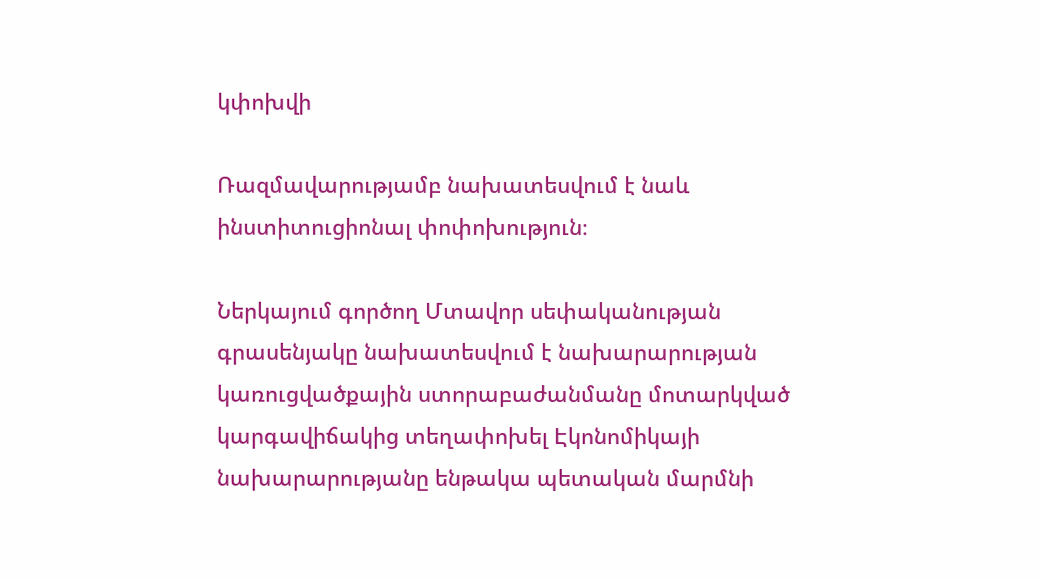կփոխվի

Ռազմավարությամբ նախատեսվում է նաև ինստիտուցիոնալ փոփոխություն։

Ներկայում գործող Մտավոր սեփականության գրասենյակը նախատեսվում է նախարարության կառուցվածքային ստորաբաժանմանը մոտարկված կարգավիճակից տեղափոխել Էկոնոմիկայի նախարարությանը ենթակա պետական մարմնի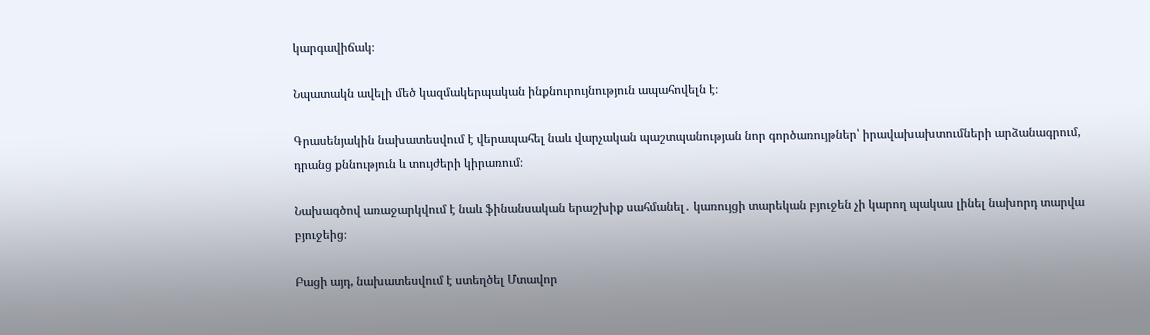կարգավիճակ։

Նպատակն ավելի մեծ կազմակերպական ինքնուրույնություն ապահովելն է։

Գրասենյակին նախատեսվում է վերապահել նաև վարչական պաշտպանության նոր գործառույթներ՝ իրավախախտումների արձանագրում, դրանց քննություն և տույժերի կիրառում։

Նախագծով առաջարկվում է նաև ֆինանսական երաշխիք սահմանել․ կառույցի տարեկան բյուջեն չի կարող պակաս լինել նախորդ տարվա բյուջեից։

Բացի այդ, նախատեսվում է ստեղծել Մտավոր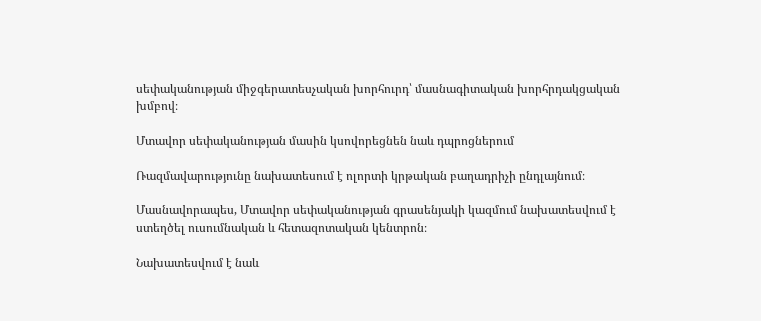սեփականության միջգերատեսչական խորհուրդ՝ մասնագիտական խորհրդակցական խմբով։

Մտավոր սեփականության մասին կսովորեցնեն նաև դպրոցներում

Ռազմավարությունը նախատեսում է ոլորտի կրթական բաղադրիչի ընդլայնում։

Մասնավորապես, Մտավոր սեփականության գրասենյակի կազմում նախատեսվում է ստեղծել ուսումնական և հետազոտական կենտրոն։

Նախատեսվում է նաև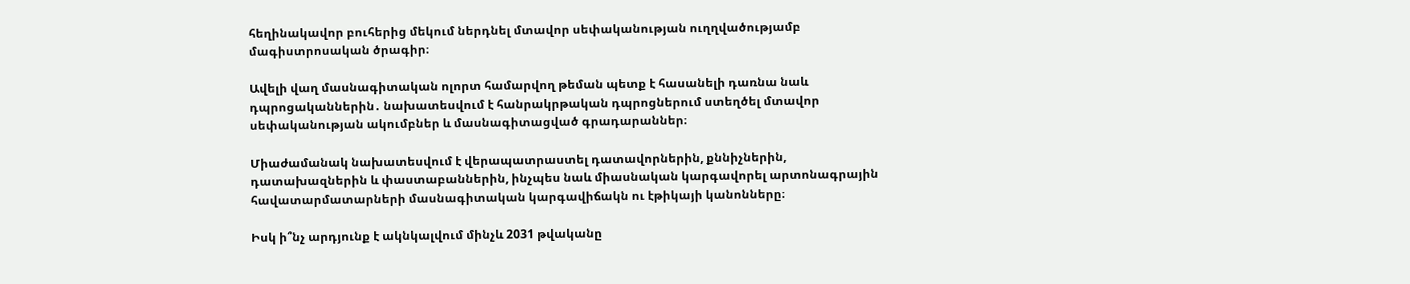հեղինակավոր բուհերից մեկում ներդնել մտավոր սեփականության ուղղվածությամբ մագիստրոսական ծրագիր։

Ավելի վաղ մասնագիտական ոլորտ համարվող թեման պետք է հասանելի դառնա նաև դպրոցականներին․ նախատեսվում է հանրակրթական դպրոցներում ստեղծել մտավոր սեփականության ակումբներ և մասնագիտացված գրադարաններ։

Միաժամանակ նախատեսվում է վերապատրաստել դատավորներին, քննիչներին, դատախազներին և փաստաբաններին, ինչպես նաև միասնական կարգավորել արտոնագրային հավատարմատարների մասնագիտական կարգավիճակն ու էթիկայի կանոնները։

Իսկ ի՞նչ արդյունք է ակնկալվում մինչև 2031 թվականը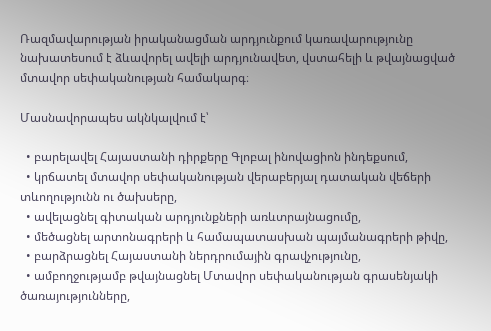Ռազմավարության իրականացման արդյունքում կառավարությունը նախատեսում է ձևավորել ավելի արդյունավետ, վստահելի և թվայնացված մտավոր սեփականության համակարգ։

Մասնավորապես ակնկալվում է՝

  • բարելավել Հայաստանի դիրքերը Գլոբալ ինովացիոն ինդեքսում,
  • կրճատել մտավոր սեփականության վերաբերյալ դատական վեճերի տևողությունն ու ծախսերը,
  • ավելացնել գիտական արդյունքների առևտրայնացումը,
  • մեծացնել արտոնագրերի և համապատասխան պայմանագրերի թիվը,
  • բարձրացնել Հայաստանի ներդրումային գրավչությունը,
  • ամբողջությամբ թվայնացնել Մտավոր սեփականության գրասենյակի ծառայությունները,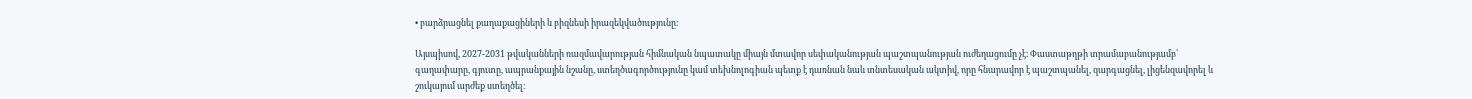• բարձրացնել քաղաքացիների և բիզնեսի իրազեկվածությունը։

Այսպիսով, 2027-2031 թվականների ռազմավարության հիմնական նպատակը միայն մտավոր սեփականության պաշտպանության ուժեղացումը չէ։ Փաստաթղթի տրամաբանությամբ՝ գաղափարը, գյուտը, ապրանքային նշանը, ստեղծագործությունը կամ տեխնոլոգիան պետք է դառնան նաև տնտեսական ակտիվ, որը հնարավոր է պաշտպանել, զարգացնել, լիցենզավորել և շուկայում արժեք ստեղծել։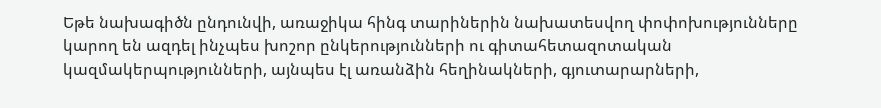Եթե նախագիծն ընդունվի, առաջիկա հինգ տարիներին նախատեսվող փոփոխությունները կարող են ազդել ինչպես խոշոր ընկերությունների ու գիտահետազոտական կազմակերպությունների, այնպես էլ առանձին հեղինակների, գյուտարարների,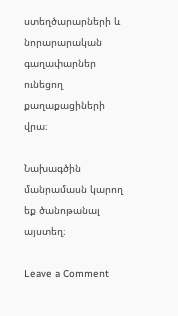ստեղծարարների և նորարարական գաղափարներ ունեցող քաղաքացիների վրա։

Նախագծին մանրամասն կարող եք ծանոթանալ այստեղ։

Leave a Comment